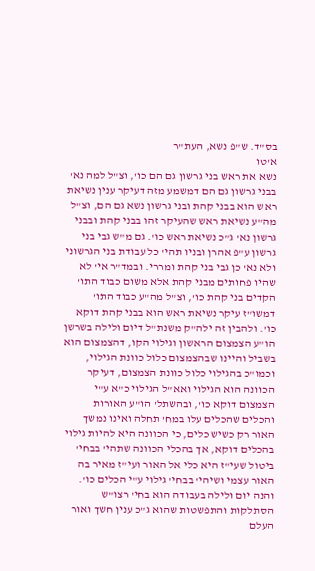בס"ד. ש"פ נשא, העת"ר
א'טו
נשא את ראש בני גרשון גם הם כו', וצ"ל למה נא' בבני גרשון גם הם דמשמע מזה דעיקר ענין נשיאת ראש הוא בבני קהת ובני גרשון נשא גם הם, וצ"ל מה"ע נשיאת ראש שהעיקר זהו בבני קהת ובבני גרשון נא' ג"כ נשיאת ראש כו'. גם מ"ש גבי בני גרשון ע"פ אהרן ובניו תהי' כל עבודת בני הגרשוני ולא נא' כן גבי בני קהת ומררי. ובמד"ר אי' לא שהיו פחותים מבני קהת אלא משום כבוד התו' הקדים בני קהת כו', וצ"ל מה"ע כבוד התו' דמשו"ז עיקר נשיאת ראש הוא בבני קהת דוקא כו'. ולהבין זה ילה"ק משנת"ל דיום ולילה בשרשן הו"ע הצמצום הראשון וגילוי הקו, דהצמצום הוא בשביל והיינו שבהצמצום כלול כוונת הגילוי, וכמו"כ בהגילוי כלול כוונת הצמצום, דעיקר הכוונה הוא הגילוי ואא"ל הגילוי כ"א ע"י הצמצום דוקא כו', ובהשתל' הו"ע האורות והכלים שהכלים עלו במח' תחלה ואינו נמשך האור רק כשיש כלים, כי הכוונה היא להיות גילוי בהכלים דוקא, אך בהכלי הכוונה שתהי' בבחי' ביטול שעי"ז היא כלי אל האור ועי"ז מאיר בה האור עצמי ושיהי' בבחי' גילוי ע"י הכלים כו'.
והנה יום ולילה בעבודה הוא בחי' רצו"ש הסתלקות והתפשטות שהוא ג"כ ענין חשך ואור העלם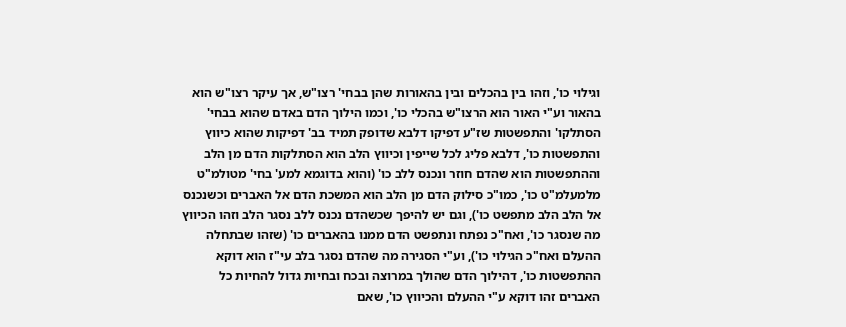וגילוי כו', וזהו בין בהכלים ובין בהאורות שהן בבחי' רצו"ש, אך עיקר רצו"ש הוא בהאור וע"י האור הוא הרצו"ש בהכלי כו', וכמו הילוך הדם באדם שהוא בבחי' הסתלקו' והתפשטות שז"ע דפיקו דלבא שדופק תמיד בב' דפיקות שהוא כיווץ והתפשטות כו', דלבא פליג לכל שייפין וכיווץ הלב הוא הסתלקות הדם מן הלב וההתפשטות הוא שהדם חוזר ונכנס ללב כו' (והוא בדוגמא למע' בחי' מטולמ"ט מלמעלמ"ט כו', כמו"כ סילוק הדם מן הלב הוא המשכת הדם אל האברים וכשנכנס אל הלב הלב מתפשט כו'), וגם יש להיפך שכשהדם נכנס ללב נסגר הלב וזהו הכיווץ מה שנסגר כו', ואח"כ נפתח ונתפשט הדם ממנו בהאברים כו' (שזהו שבתחלה ההעלם ואח"כ הגילוי כו'), וע"י הסגירה מה שהדם נסגר בלב עי"ז הוא דוקא ההתפשטות כו', דהילוך הדם שהולך במרוצה ובכח ובחיות גדול להחיות כל האברים זהו דוקא ע"י ההעלם והכיווץ כו', שאם